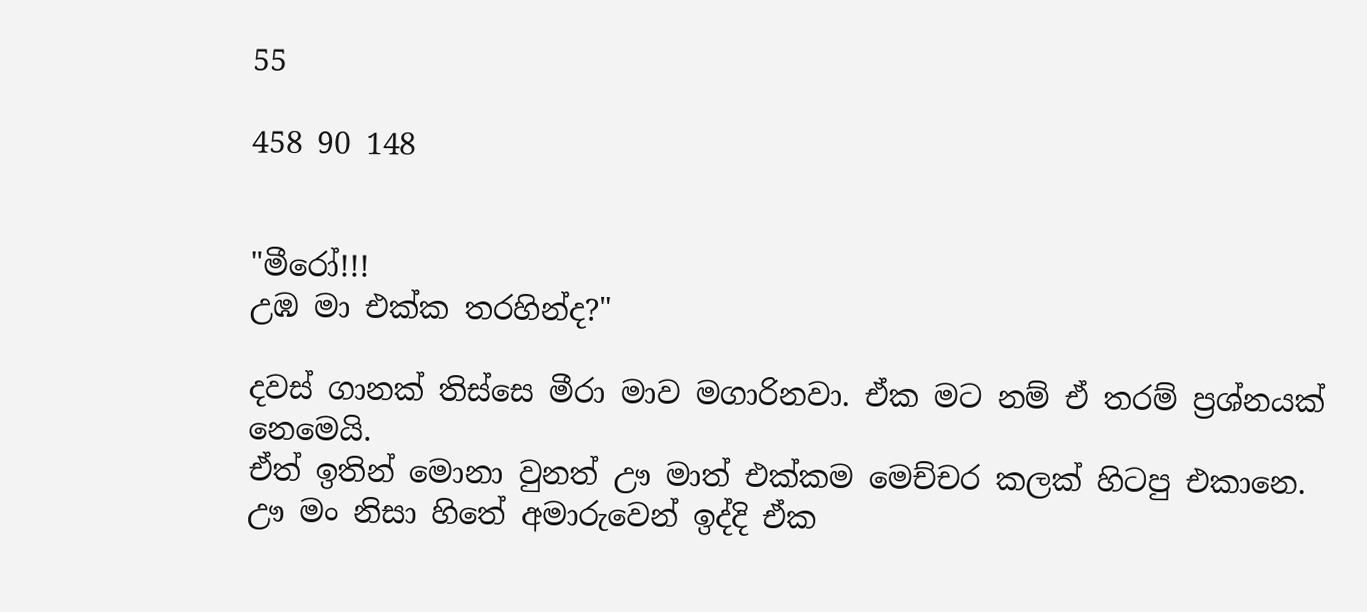55

458 90 148


"මීරෝ!!!
උඹ මා එක්ක තරහින්ද?"

දවස් ගානක් තිස්සෙ මීරා මාව මගාරිනවා. ඒක මට නම් ඒ තරම් ප්‍රශ්නයක් නෙමෙයි.
ඒත් ඉතින් මොනා වුනත් ඌ මාත් එක්කම මෙච්චර කලක් හිටපු එකානෙ.
ඌ මං නිසා හිතේ අමාරුවෙන් ඉද්දි ඒක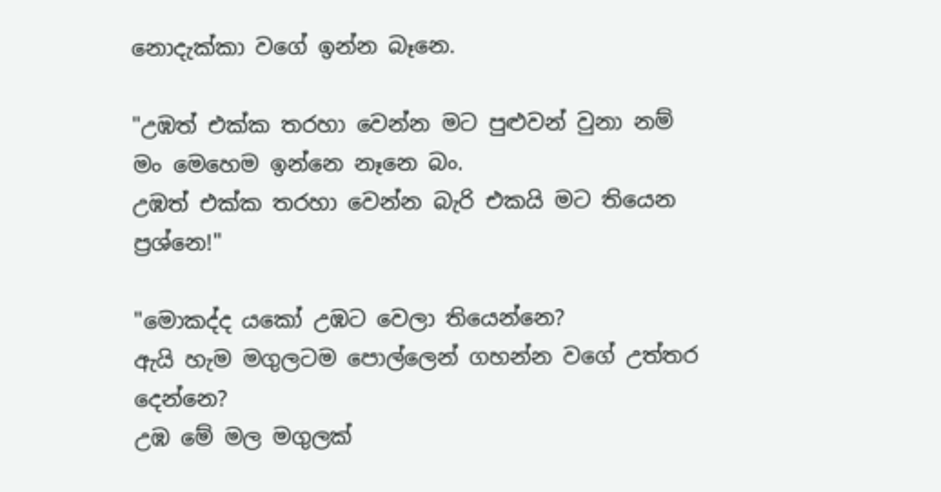නොදැක්කා වගේ ඉන්න බෑනෙ.

"උඹත් එක්ක තරහා වෙන්න මට පුළුවන් වුනා නම් මං මෙහෙම ඉන්නෙ නෑනෙ බං.
උඹත් එක්ක තරහා වෙන්න බැරි එකයි මට තියෙන ප්‍රශ්නෙ!"

"මොකද්ද යකෝ උඹට වෙලා තියෙන්නෙ?
ඇයි හැම මගුලටම පොල්ලෙන් ගහන්න වගේ උත්තර දෙන්නෙ?
උඹ මේ මල මගුලක්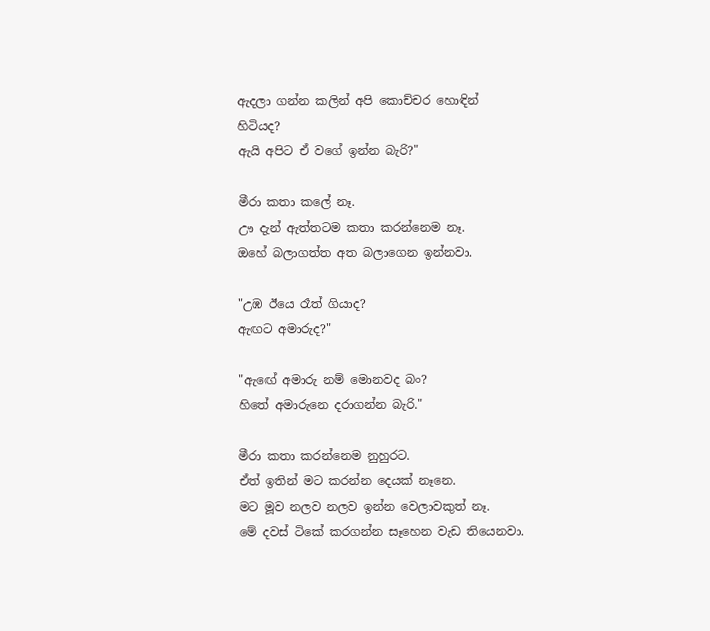ඇදලා ගන්න කලින් අපි කොච්චර හොඳින් හිටියද?
ඇයි අපිට ඒ වගේ ඉන්න බැරි?"

මීරා කතා කලේ නෑ.
ඌ දැන් ඇත්තටම කතා කරන්නෙම නෑ.
ඔහේ බලාගත්ත අත බලාගෙන ඉන්නවා.

"උඹ ඊයෙ රෑත් ගියාද?
ඇඟට අමාරුද?"

"ඇඟේ අමාරු නම් මොනවද බං?
හිතේ අමාරුනෙ දරාගන්න බැරි."

මීරා කතා කරන්නෙම නුහුරට.
ඒත් ඉතින් මට කරන්න දෙයක් නෑනෙ.
මට මූව නලව නලව ඉන්න වෙලාවකුත් නෑ.
මේ දවස් ටිකේ කරගන්න සෑහෙන වැඩ තියෙනවා.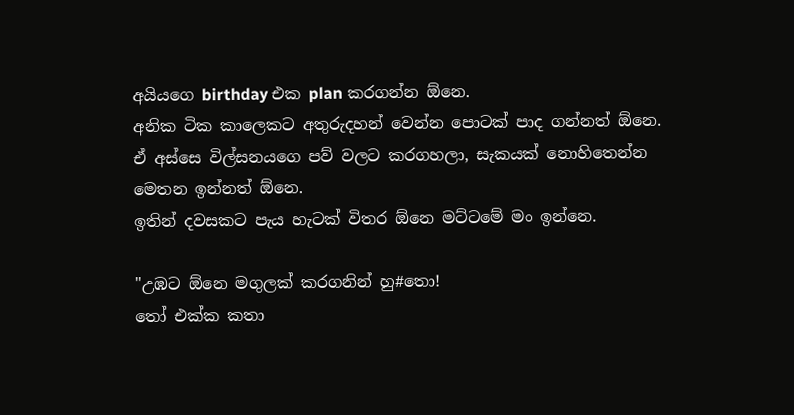අයියගෙ birthday එක plan කරගන්න ඕනෙ.
අනික ටික කාලෙකට අතුරුදහන් වෙන්න පොටක් පාද ගන්නත් ඕනෙ.
ඒ අස්සෙ විල්සනයගෙ පව් වලට කරගහලා, සැකයක් නොහිතෙන්න මෙතන ඉන්නත් ඕනෙ.
ඉතින් දවසකට පැය හැටක් විතර ඕනෙ මට්ටමේ මං ඉන්නෙ.

"උඹට ඕනෙ මගුලක් කරගනින් හු#තො!
තෝ එක්ක කතා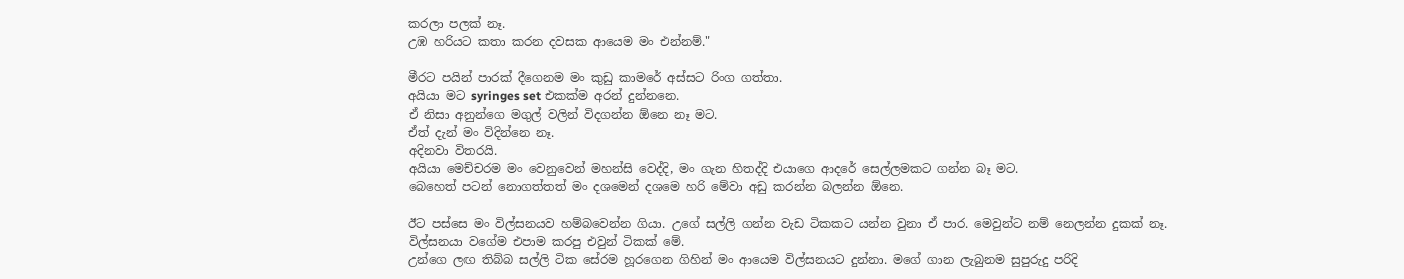කරලා පලක් නෑ.
උඹ හරියට කතා කරන දවසක ආයෙම මං එන්නම්."

මීරට පයින් පාරක් දීගෙනම මං කුඩු කාමරේ අස්සට රිංග ගත්තා.
අයියා මට syringes set එකක්ම අරන් දුන්නනෙ.
ඒ නිසා අනුන්ගෙ මගුල් වලින් විදගන්න ඕනෙ නෑ මට.
ඒත් දැන් මං විදින්නෙ නෑ.
අදිනවා විතරයි.
අයියා මෙච්චරම මං වෙනුවෙන් මහන්සි වෙද්දි, මං ගැන හිතද්දි එයාගෙ ආදරේ සෙල්ලමකට ගන්න බෑ මට.
බෙහෙත් පටන් නොගත්තත් මං දශමෙන් දශමෙ හරි මේවා අඩු කරන්න බලන්න ඕනෙ.

ඊට පස්සෙ මං විල්සනයව හම්බවෙන්න ගියා. උගේ සල්ලි ගන්න වැඩ ටිකකට යන්න වුනා ඒ පාර. මෙවුන්ට නම් නෙලන්න දුකක් නෑ.
විල්සනයා වගේම එපාම කරපු එවුන් ටිකක් මේ.
උන්ගෙ ලඟ තිබ්බ සල්ලි ටික සේරම හූරගෙන ගිහින් මං ආයෙම විල්සනයට දුන්නා. මගේ ගාන ලැබුනම සුපුරුදු පරිදි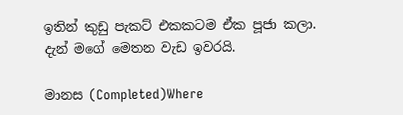ඉතින් කුඩු පැකට් එකකටම ඒක පූජා කලා.
දැන් මගේ මෙතන වැඩ ඉවරයි.

මානස (Completed)Where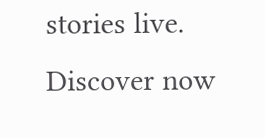stories live. Discover now